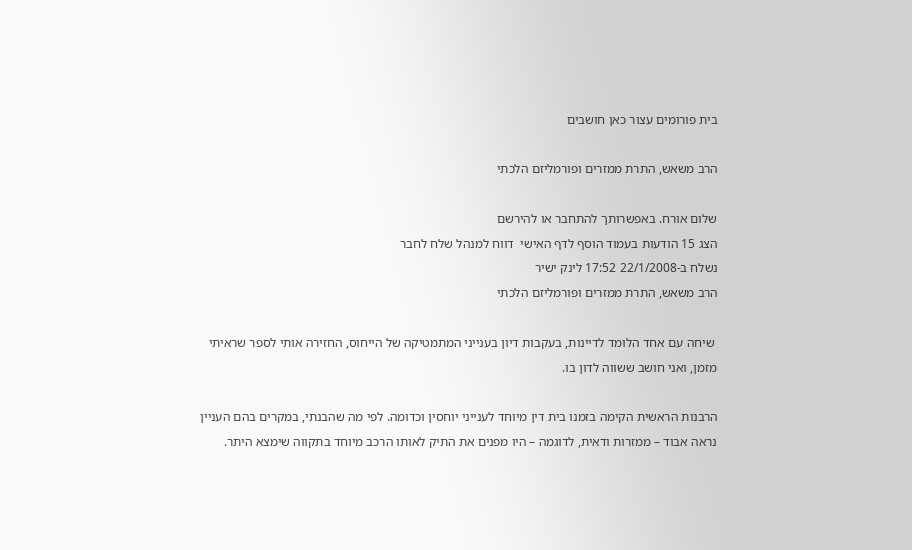בית פורומים עצור כאן חושבים

הרב משאש, התרת ממזרים ופורמליזם הלכתי

שלום אורח. באפשרותך להתחבר או להירשם
הצג 15 הודעות בעמוד הוסף לדף האישי  דווח למנהל שלח לחבר
נשלח ב-22/1/2008 17:52 לינק ישיר
הרב משאש, התרת ממזרים ופורמליזם הלכתי

 שיחה עם אחד הלומד לדיינות, בעקבות דיון בענייני המתמטיקה של הייחוס, החזירה אותי לספר שראיתי מזמן, ואני חושב ששווה לדון בו.

הרבנות הראשית הקימה בזמנו בית דין מיוחד לענייני יוחסין וכדומה. לפי מה שהבנתי, במקרים בהם העניין נראה אבוד – ממזרות ודאית, לדוגמה – היו מפנים את התיק לאותו הרכב מיוחד בתקווה שימצא היתר.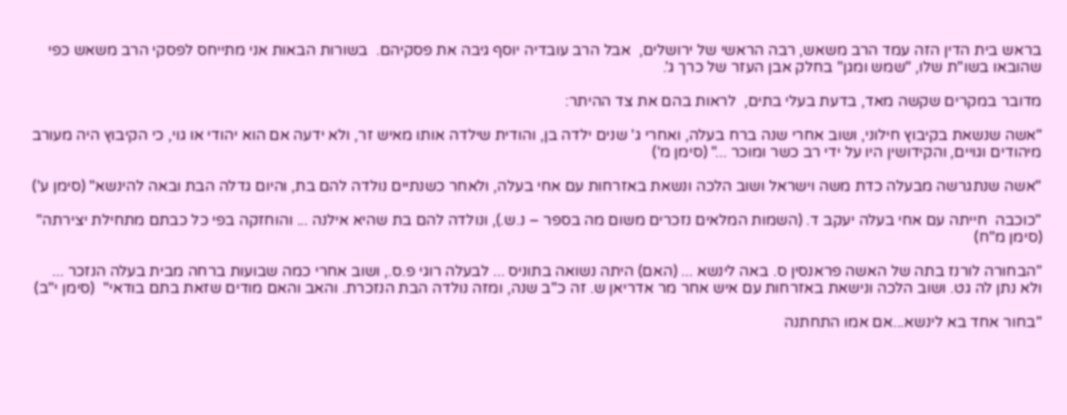בראש בית הדין הזה עמד הרב משאש, רבה הראשי של ירושלים,  אבל הרב עובדיה יוסף גיבה את פסקיהם.  בשורות הבאות אני מתייחס לפסקי הרב משאש כפי שהובאו בשו"ת שלו, "שמש ומגן" בחלק אבן העזר של כרך ג'.

מדובר במקרים שקשה מאד, בדעת בעלי בתים,  לראות בהם את צד ההיתר:

"אשה שנשאת בקיבוץ חילוני, ושוב אחרי שנה ברח בעלה, ואחרי ג' שנים ילדה בן, והודית שילדה אותו מאיש זר, ולא ידעה אם הוא יהודי או גוי, כי הקיבוץ היה מעורב מיהודים וגויים, והקידושין היו על ידי רב כשר ומוכר ..." (סימן מ')

"אשה שנתגרשה מבעלה כדת משה וישראל ושוב הלכה ונשאת באזרחות עם אחי בעלה, ולאחר כשנתיים נולדה להם בת, והיום גדלה הבת ובאה להינשא" (סימן ע')

"כוכבה  חייתה עם אחי בעלה יעקב ד. (השמות המלאים נזכרים משום מה בספר – נ.ש.), ונולדה להם בת שהיא אילנה ... והוחזקה בפי כל כבתם מתחילת יצירתה" (סימן מ"ח)

"הבחורה לורנז בתה של האשה פראנסין ס. באה לינשא ... (האם) היתה נשואה בתוניס ... לבעלה רוגי פ.ס., ושוב אחרי כמה שבועות ברחה מבית בעלה הנזכר ... ולא נתן לה גט. ושוב הלכה ונישאת באזרחות עם איש אחר מר אדריאן ש. זה כ"ב שנה, ומזה נולדה הבת הנזכרת. והאב והאם מודים שזאת בתם בודאי"  (סימן י"ב)

"בחור אחד בא לינשא...אם אמו התחתנה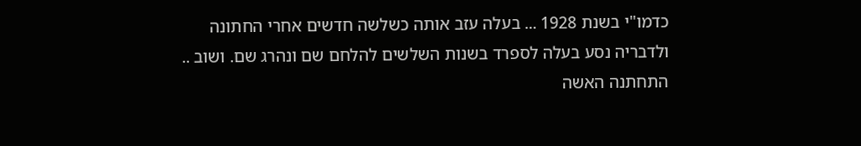כדמו"י בשנת 1928 ... בעלה עזב אותה כשלשה חדשים אחרי החתונה ולדבריה נסע בעלה לספרד בשנות השלשים להלחם שם ונהרג שם. ושוב .. התחתנה האשה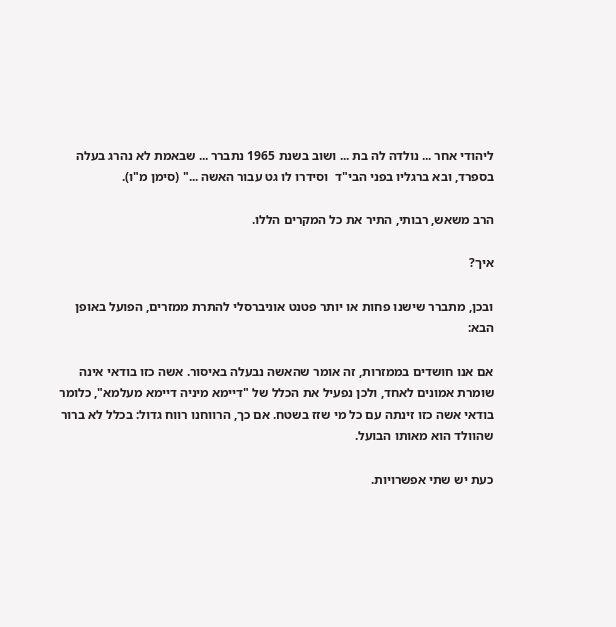ליהודי אחר ... נולדה לה בת ... ושוב בשנת 1965 נתברר ... שבאמת לא נהרג בעלה בספרד, ובא ברגליו בפני הבי"ד  וסידרו לו גט עבור האשה ..." (סימן מ"ו).

הרב משאש, רבותי, התיר את כל המקרים הללו.

איך?

ובכן, מתברר שישנו פחות או יותר פטנט אוניברסלי להתרת ממזרים, הפועל באופן הבא:

אם אנו חושדים בממזרות, זה אומר שהאשה נבעלה באיסור. אשה כזו בודאי אינה שומרת אמונים לאחד, ולכן נפעיל את הכלל של "דיימא מיניה דיימא מעלמא", כלומר בודאי אשה כזו זינתה עם כל מי שזז בשטח. אם כך, הרווחנו רווח גדול: בכלל לא ברור שהוולד הוא מאותו הבועל.

כעת יש שתי אפשרויות.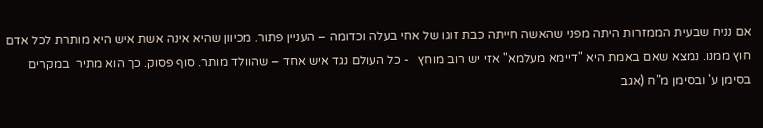אם נניח שבעית הממזרות היתה מפני שהאשה חייתה כבת זוגו של אחי בעלה וכדומה – העניין פתור. מכיוון שהיא אינה אשת איש היא מותרת לכל אדם חוץ ממנו. נמצא שאם באמת היא "דיימא מעלמא" אזי יש רוב מוחץ   - כל העולם נגד איש אחד – שהוולד מותר. סוף פסוק. כך הוא מתיר  במקרים בסימן ע' ובסימן מ"ח (אגב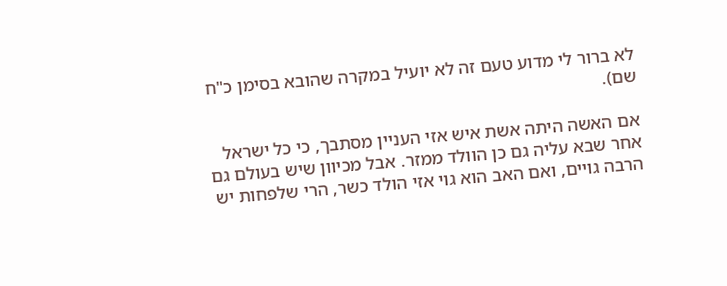לא ברור לי מדוע טעם זה לא יועיל במקרה שהובא בסימן כ"ח שם).

אם האשה היתה אשת איש אזי העניין מסתבך, כי כל ישראל אחר שבא עליה גם כן הוולד ממזר. אבל מכיוון שיש בעולם גם הרבה גויים, ואם האב הוא גוי אזי הולד כשר, הרי שלפחות יש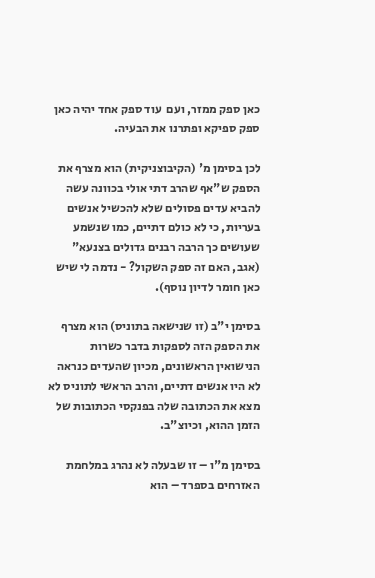כאן ספק ממזר, ועם  עוד ספק אחד יהיה כאן ספק ספיקא ופתרנו את הבעיה.

לכן בסימן מ' (הקיבוצניקית) הוא מצרף את הספק ש"אף שהרב דתי אולי בכוונה עשה להביא עדים פסולים שלא להכשיל אנשים בעריות, כי לא כולם דתיים, כמו שנשמע שעושים כך הרבה רבנים גדולים בצנעא" (אגב, האם זה ספק השקול? - נדמה לי שיש כאן חומר לדיון נוסף).

בסימן י"ב (זו שנישאה בתוניס) הוא מצרף את הספק הזה לספקות בדבר כשרות הנישואין הראשונים, מכיון שהעדים כנראה לא היו אנשים דתיים, והרב הראשי לתוניס לא מצא את הכתובה שלה בפנקסי הכתובות של הזמן ההוא, וכיוצ"ב.

בסימן מ"ו – זו שבעלה לא נהרג במלחמת האזרחים בספרד – הוא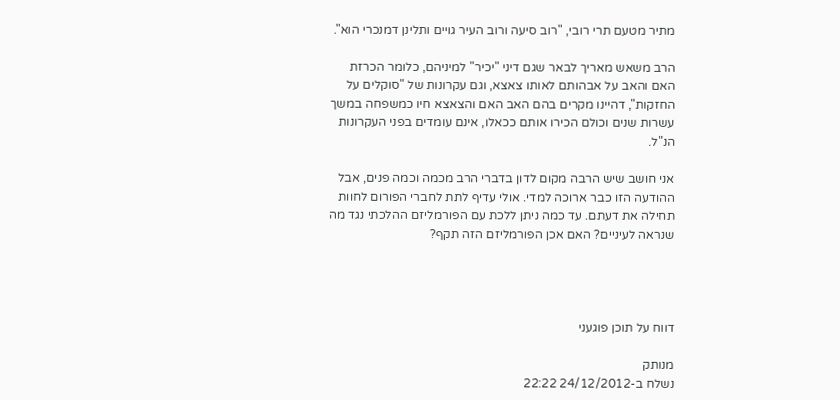מתיר מטעם תרי רובי, "רוב סיעה ורוב העיר גויים ותלינן דמנכרי הוא".

הרב משאש מאריך לבאר שגם דיני "יכיר" למיניהם, כלומר הכרזת האם והאב על אבהותם לאותו צאצא, וגם עקרונות של "סוקלים על החזקות", דהיינו מקרים בהם האב האם והצאצא חיו כמשפחה במשך עשרות שנים וכולם הכירו אותם ככאלו, אינם עומדים בפני העקרונות הנ"ל.

אני חושב שיש הרבה מקום לדון בדברי הרב מכמה וכמה פנים, אבל ההודעה הזו כבר ארוכה למדי. אולי עדיף לתת לחברי הפורום לחוות תחילה את דעתם. עד כמה ניתן ללכת עם הפורמליזם ההלכתי נגד מה שנראה לעיניים? האם אכן הפורמליזם הזה תקף?




דווח על תוכן פוגעני

מנותק
נשלח ב-24/12/2012 22:22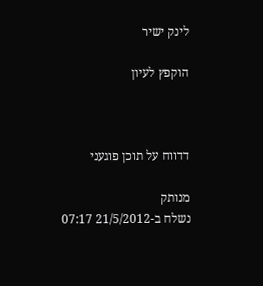לינק ישיר

הוקפץ לעיון



דדווח על תוכן פוגעני

מנותק
נשלח ב-21/5/2012 07:17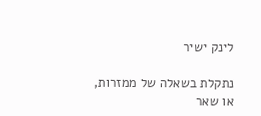לינק ישיר

נתקלת בשאלה של ממזרות, או שאר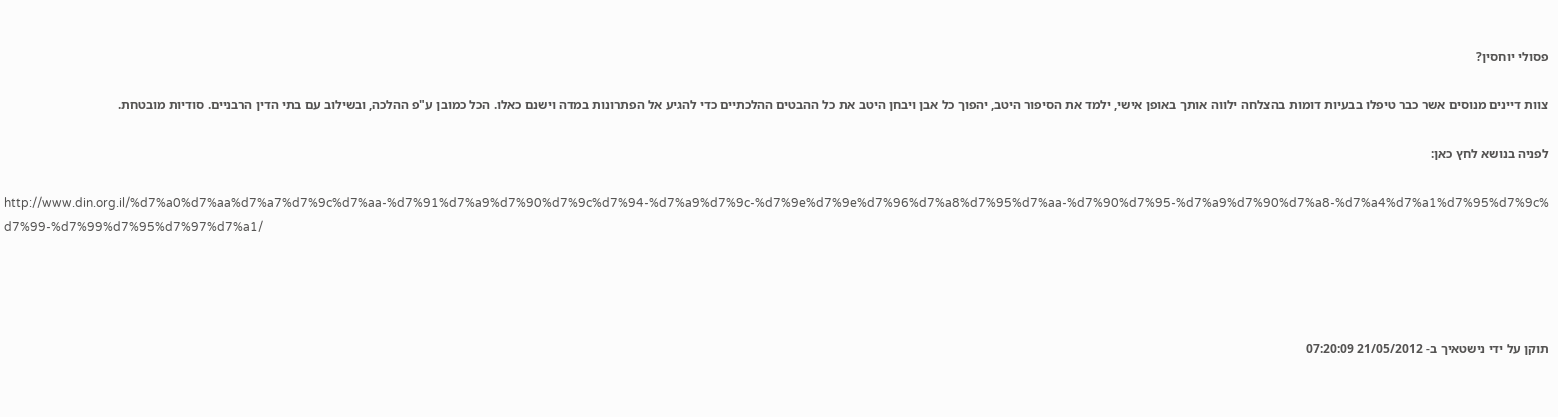פסולי יוחסין?

צוות דיינים מנוסים אשר כבר טיפלו בבעיות דומות בהצלחה ילווה אותך באופן אישי, ילמד את הסיפור היטב, יהפוך כל אבן ויבחן היטב את כל ההבטים ההלכתיים כדי להגיע אל הפתרונות במדה וישנם כאלו. הכל כמובן ע"פ ההלכה, ובשילוב עם בתי הדין הרבניים. סודיות מובטחת.

לפניה בנושא לחץ כאן:

http://www.din.org.il/%d7%a0%d7%aa%d7%a7%d7%9c%d7%aa-%d7%91%d7%a9%d7%90%d7%9c%d7%94-%d7%a9%d7%9c-%d7%9e%d7%9e%d7%96%d7%a8%d7%95%d7%aa-%d7%90%d7%95-%d7%a9%d7%90%d7%a8-%d7%a4%d7%a1%d7%95%d7%9c%d7%99-%d7%99%d7%95%d7%97%d7%a1/




תוקן על ידי נישטאיך ב- 21/05/2012 07:20:09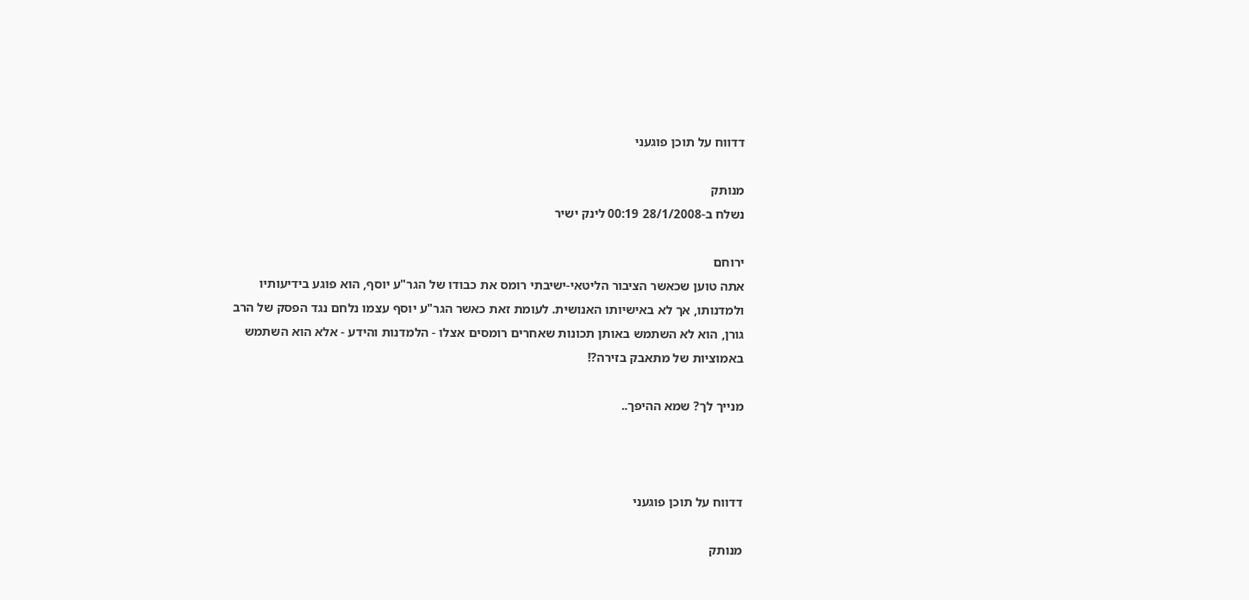דדווח על תוכן פוגעני

מנותק
נשלח ב-28/1/2008 00:19 לינק ישיר

ירוחם
אתה טוען שכאשר הציבור הליטאי-ישיבתי רומס את כבודו של הגר"ע יוסף, הוא פוגע בידיעותיו ולמדנותו, אך לא באישיותו האנושית. לעומת זאת כאשר הגר"ע יוסף עצמו נלחם נגד הפסק של הרב גורן, הוא לא השתמש באותן תכונות שאחרים רומסים אצלו - הלמדנות והידע - אלא הוא השתמש באמוציות של מתאבק בזירה?!

מנייך לך? שמא ההיפך..



דדווח על תוכן פוגעני

מנותק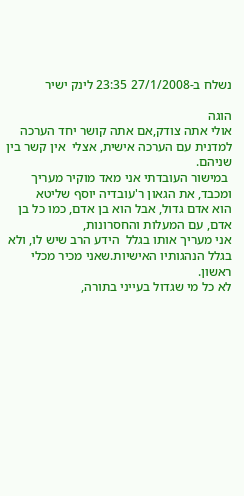נשלח ב-27/1/2008 23:35 לינק ישיר

הוגה
אולי אתה צודק,אם אתה קושר יחד הערכה למדנית עם הערכה אישית, אצלי  אין קשר בין שניהם.
 במישור העובדתי אני מאד מוקיר מעריך ומכבד, את הגאון ר'עובדיה יוסף שליטא
הוא אדם גדול, אבל הוא בן אדם, כמו כל בן אדם, עם המעלות והחסרונות,
אני מעריך אותו בגלל  הידע הרב שיש לו, ולא בגלל הנהגותיו האישיות.שאני מכיר מכלי ראשון.
לא כל מי שגדול בעייני בתורה,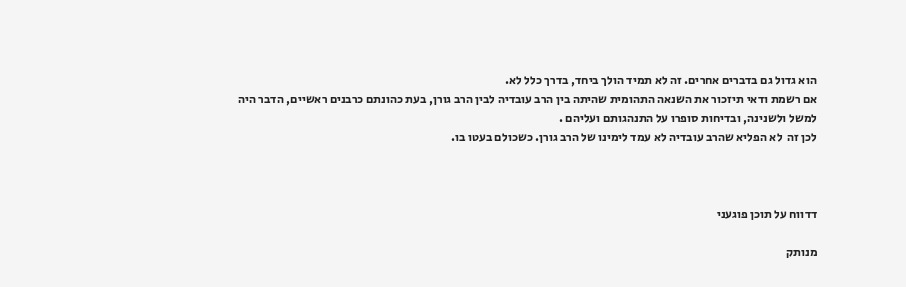הוא גדול גם בדברים אחרים. זה לא תמיד הולך ביחד, בדרך כלל לא.
אם רשמת ודאי תיזכור את השנאה התהומית שהיתה בין הרב עובדיה לבין הרב גורן, בעת כהונתם כרבנים ראשיים, הדבר היה למשל ולשנינה, ובדיחות סופרו על התנהגותם ועליהם .
לכן זה  לא הפליא שהרב עובדיה לא עמד לימינו של הרב גורן. כשכולם בעטו בו.



דדווח על תוכן פוגעני

מנותק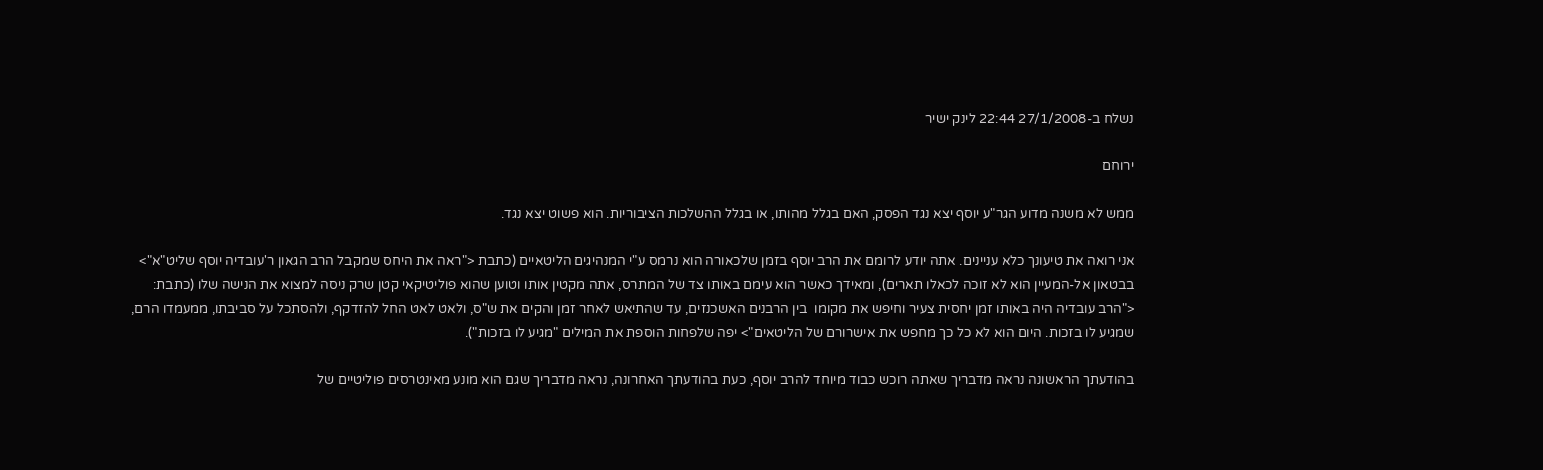נשלח ב-27/1/2008 22:44 לינק ישיר

ירוחם

ממש לא משנה מדוע הגר"ע יוסף יצא נגד הפסק, האם בגלל מהותו, או בגלל ההשלכות הציבוריות. הוא פשוט יצא נגד.

אני רואה את טיעונך כלא עניינים. אתה יודע לרומם את הרב יוסף בזמן שלכאורה הוא נרמס ע"י המנהיגים הליטאיים (כתבת <"ראה את היחס שמקבל הרב הגאון ר'עובדיה יוסף שליט"א">  בבטאון אל-המעיין הוא לא זוכה לכאלו תארים), ומאידך כאשר הוא עימם באותו צד של המתרס, אתה מקטין אותו וטוען שהוא פוליטיקאי קטן שרק ניסה למצוא את הנישה שלו (כתבת: <"הרב עובדיה היה באותו זמן יחסית צעיר וחיפש את מקומו  בין הרבנים האשכנזים, עד שהתיאש לאחר זמן והקים את ש"ס, ולאט לאט החל להזדקף, ולהסתכל על סביבתו, ממעמדו הרם, שמגיע לו בזכות. היום הוא לא כל כך מחפש את אישרורם של הליטאים"> יפה שלפחות הוספת את המילים "מגיע לו בזכות").

בהודעתך הראשונה נראה מדבריך שאתה רוכש כבוד מיוחד להרב יוסף, כעת בהודעתך האחרונה, נראה מדבריך שגם הוא מונע מאינטרסים פוליטיים של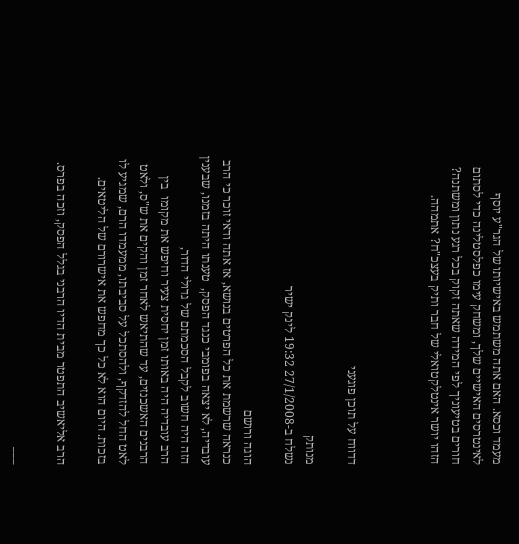מעמד וכסא. האם אתה משתמש באישיותו של הגר"ע יוסף לאינטרסים האישיים שלך, ומשחק עימו כפלסטלינה כדי לסתום חורים בטיעוניך לפי המידה שאתה זקוק בכל רגע נתון ומשתנה? הזהו יושר אינטלקטואלי של חבר ותיק בעצכ"ח? אתמהה.



דדווח על תוכן פוגעני

מנותק
נשלח ב-27/1/2008 19:32 לינק ישיר

הוגה ורושם
כנראה שרשמת את כל הפרטים בנושא, אז אתה ודאי זוכר כי הרב עובדיה, לא יצאה בפומבי כנגד הפסק,  טענתו היתה בזמנו, שבענין הזה היה חשוב לקבל הסכמתם של גדולי הדור,
הרב עובדיה היה באותו זמן יחסית צעיר וחיפש את מקומו  בין הרבנים האשכנזים, עד שהתיאש לאחר זמן והקים את ש"ס, ולאט לאט החל להזדקף, ולהסתכל על סביבתו, ממעמדו הרם, שמגיע לו בזכות. היום הוא לא כל כך מחפש את אישרורם של הליטאים.

הרב אליאשיב התפטר מבית הדיו הרבני בגלל הפסק, וזכה בפרס.

___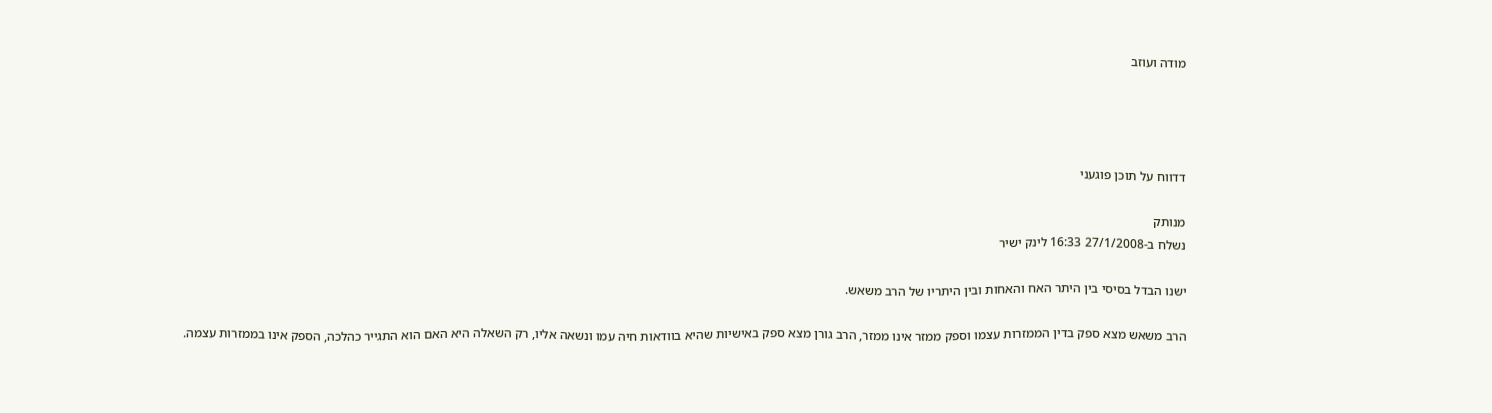מודה ועוזב




דדווח על תוכן פוגעני

מנותק
נשלח ב-27/1/2008 16:33 לינק ישיר

ישנו הבדל בסיסי בין היתר האח והאחות ובין היתריו של הרב משאש.

הרב משאש מצא ספק בדין הממזרות עצמו וספק ממזר אינו ממזר, הרב גורן מצא ספק באישיות שהיא בוודאות חיה עמו ונשאה אליו, רק השאלה היא האם הוא התגייר כהלכה, הספק אינו בממזרות עצמה.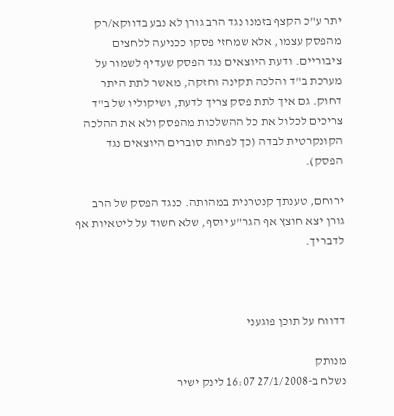יתר ע"כ הקצף בזמנו נגד הרב גורן לא נבע בדווקא/רק מהפסק עצמו, אלא שמחזי פסקו ככניעה ללחצים ציבוריים. ודעת היוצאים נגד הפסק שעדיף לשמור על מערכת ב"ד והלכה תקינה וחזקה, מאשר לתת היתר דחוק. גם איך לתת פסק צריך לדעת, ושיקוליו של ב"ד צריכים לכלול את כל ההשלכות מהפסק ולא את ההלכה הקונקרטית לבדה (כך לפחות סוברים היוצאים נגד הפסק).

ירוחם, טענתך קנטרנית במהותה. כנגד הפסק של הרב גורן יצא חוצץ אף הגר"ע יוסף, שלא חשוד על ליטאיות אף לדבריך.



דדווח על תוכן פוגעני

מנותק
נשלח ב-27/1/2008 16:07 לינק ישיר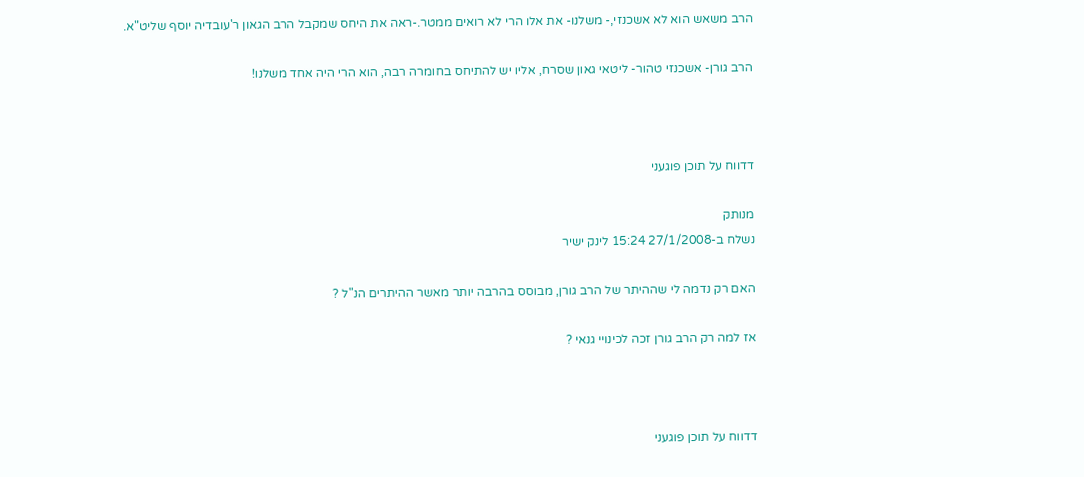הרב משאש הוא לא אשכנזי,- משלנו- את אלו הרי לא רואים ממטר.-ראה את היחס שמקבל הרב הגאון ר'עובדיה יוסף שליט"א.

הרב גורן- אשכנזי טהור- ליטאי גאון שסרח, אליו יש להתיחס בחומרה רבה, הוא הרי היה אחד משלנו!



דדווח על תוכן פוגעני

מנותק
נשלח ב-27/1/2008 15:24 לינק ישיר

האם רק נדמה לי שההיתר של הרב גורן, מבוסס בהרבה יותר מאשר ההיתרים הנ"ל ?

אז למה רק הרב גורן זכה לכינויי גנאי ?



דדווח על תוכן פוגעני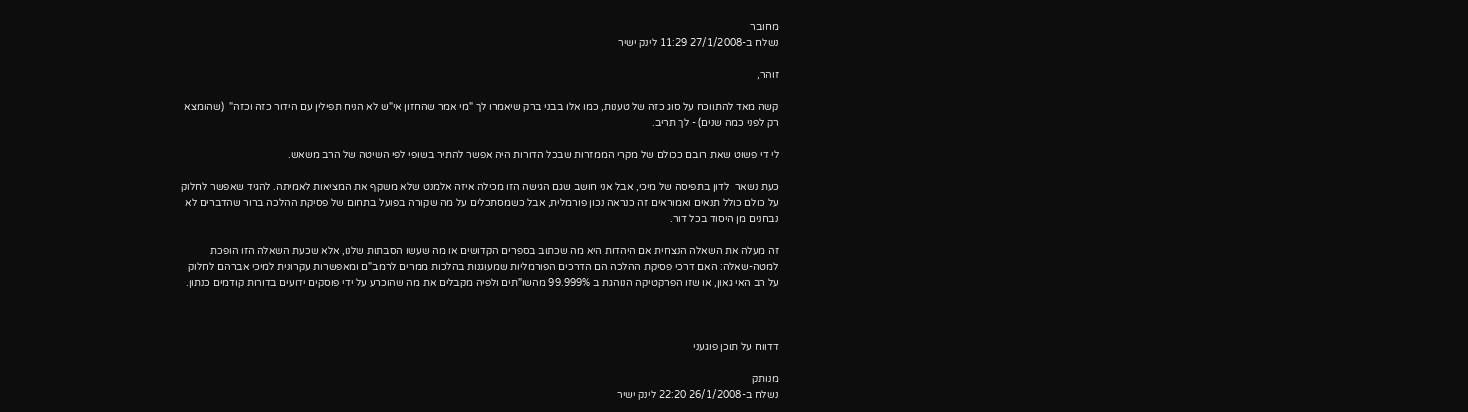מחובר
נשלח ב-27/1/2008 11:29 לינק ישיר

זוהר,

קשה מאד להתווכח על סוג כזה של טענות, כמו אלו בבני ברק שיאמרו לך "מי אמר שהחזון אי"ש לא הניח תפילין עם הידור כזה וכזה"  (שהומצא רק לפני כמה שנים) - לך תריב.

לי די פשוט שאת רובם ככולם של מקרי הממזרות שבכל הדורות היה אפשר להתיר בשופי לפי השיטה של הרב משאש.

כעת נשאר  לדון בתפיסה של מיכי, אבל אני חושב שגם הגישה הזו מכילה איזה אלמנט שלא משקף את המציאות לאמיתה. להגיד שאפשר לחלוק על כולם כולל תנאים ואמוראים זה כנראה נכון פורמלית, אבל כשמסתכלים על מה שקורה בפועל בתחום של פסיקת ההלכה ברור שהדברים לא נבחנים מן היסוד בכל דור.

זה מעלה את השאלה הנצחית אם היהדות היא מה שכתוב בספרים הקדושים או מה שעשו הסבתות שלנו, אלא שכעת השאלה הזו הופכת למטה-שאלה: האם דרכי פסיקת ההלכה הם הדרכים הפורמליות שמעוגנות בהלכות ממרים לרמב"ם ומאפשרות עקרונית למיכי אברהם לחלוק על רב האי גאון, או שזו הפרקטיקה הנוהגת ב 99.999% מהשו"תים ולפיה מקבלים את מה שהוכרע על ידי פוסקים ידועים בדורות קודמים כנתון.



דדווח על תוכן פוגעני

מנותק
נשלח ב-26/1/2008 22:20 לינק ישיר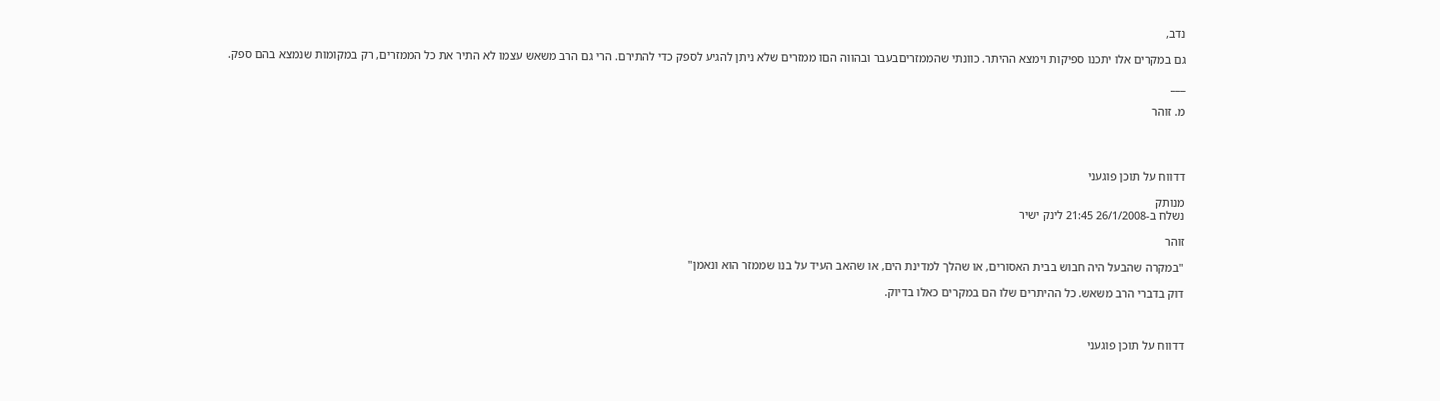נדב,

גם במקרים אלו יתכנו ספיקות וימצא ההיתר. כוונתי שהממזריםבעבר ובהווה הםו ממזרים שלא ניתן להגיע לספק כדי להתירם. הרי גם הרב משאש עצמו לא התיר את כל הממזרים, רק במקומות שנמצא בהם ספק.

___

מ. זוהר




דדווח על תוכן פוגעני

מנותק
נשלח ב-26/1/2008 21:45 לינק ישיר

זוהר

"במקרה שהבעל היה חבוש בבית האסורים, או שהלך למדינת הים, או שהאב העיד על בנו שממזר הוא ונאמן"

דוק בדברי הרב משאש. כל ההיתרים שלו הם במקרים כאלו בדיוק.



דדווח על תוכן פוגעני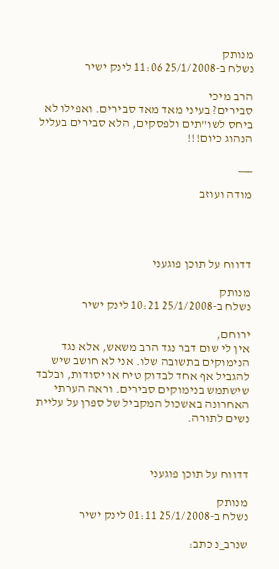מנותק
נשלח ב-25/1/2008 11:06 לינק ישיר

הרב מיכי
סבירים? בעיני מאד מאד סבירים. ואפילו לא ביחס לשו"תים ולפסקים, הלא סבירים בעליל הנהוג כיום!!!

___

מודה ועוזב




דדווח על תוכן פוגעני

מנותק
נשלח ב-25/1/2008 10:21 לינק ישיר

ירוחם,
אין לי שום דבר נגד הרב משאש, אלא נגד הנימוקים בתשובה שלו. אני לא חושב שיש להגביל אף אחד לבדוק טיח או יסודות, ובלבד שישתמש בנימוקים סבירים. וראה הערתי האחרונה באשכול המקביל של ספרן על עליית נשים לתורה.



דדווח על תוכן פוגעני

מנותק
נשלח ב-25/1/2008 01:11 לינק ישיר

שנרב_נ כתב: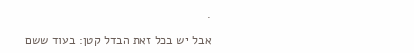.

אבל יש בכל זאת הבדל קטן: בעוד ששם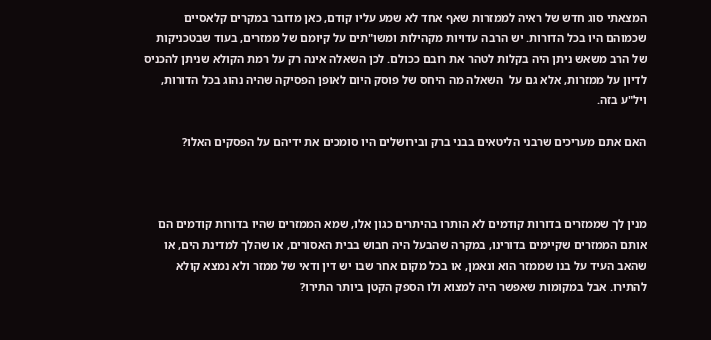המצאתי סוג חדש של ראיה לממזרות שאף אחד לא שמע עליו קודם, כאן מדובר במקרים קלאסיים שכמוהם היו בכל הדורות. יש הרבה עדויות מקהילות ומשו"תים על קיומם של ממזרים, בעוד שבטכניקות של הרב משאש ניתן היה בקלות לטהר את רובם ככולם. לכן השאלה אינה רק על רמת הקולא שניתן להכניס לדיון על ממזרות, אלא גם על  השאלה מה היחס של פוסק היום לאופן הפסיקה שהיה נהוג בכל הדורות, ויל"ע בזה.

האם אתם מעריכים שרבני הליטאים בבני ברק ובירושלים היו סומכים את ידיהם על הפסקים האלו?



מנין לך שממזרים בדורות קודמים לא הותרו בהיתרים כגון אלו, שמא הממזרים שהיו בדורות קודמים הם אותם הממזרים שקיימים בדורינו, במקרה שהבעל היה חבוש בבית האסורים, או שהלך למדינת הים, או שהאב העיד על בנו שממזר הוא ונאמן, או בכל מקום אחר שבו יש דין ודאי של ממזר ולא נמצא קולא להתירו. אבל במקומות שאפשר היה למצוא ולו הספק הקטן ביותר התירו?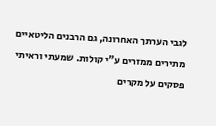לגבי הערתך האחרונה, גם הרבנים הליטאיים מתירים ממזרים ע"י קולות. שמעתי וראיתי פסקים על מקרים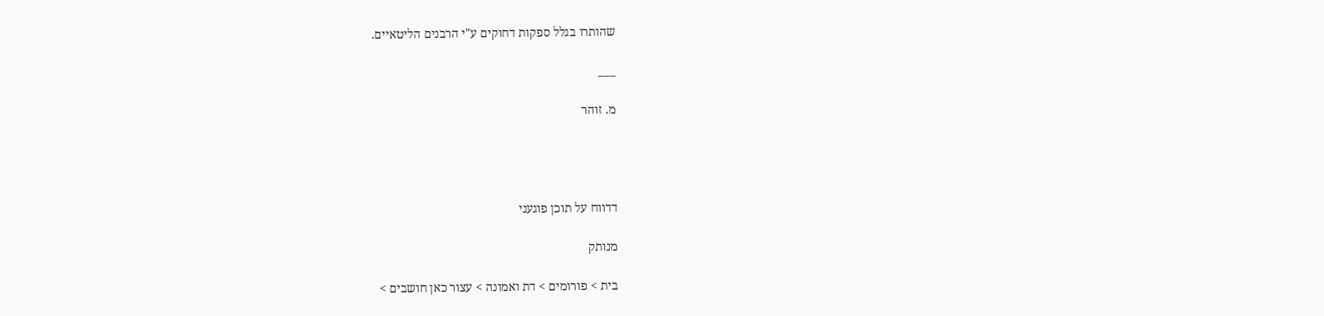שהותרו בגלל ספקות דחוקים ע"י הרבנים הליטאיים.

___

מ. זוהר




דדווח על תוכן פוגעני

מנותק

בית > פורומים > דת ואמונה > עצור כאן חושבים >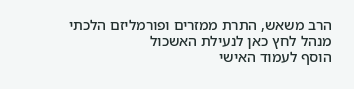הרב משאש, התרת ממזרים ופורמליזם הלכתי
מנהל לחץ כאן לנעילת האשכול
הוסף לעמוד האישי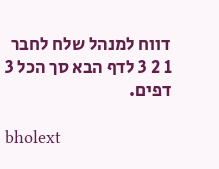דווח למנהל שלח לחבר
1 2 3 לדף הבא סך הכל 3 דפים.

bholext